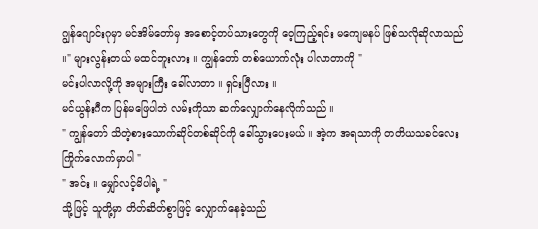ဂျွန်ဂျောင်းဂုမှာ မင်အိမ်တော်မှ အစောင့်တပ်သားတွေကို ဝေ့ကြည့်ရင်း မကျေမနပ် ဖြစ်သလိုဆိုလာသည် ။" များလွန်းတယ် မထင်ဘူးလား ။ ကျွန်တော် တစ်ယောက်လုံး ပါလာတာကို "
မင်းပါလာလို့ကို အများကြီး ခေါ်လာတာ ။ ရှင်းပြီလား ။
မင်ယွန်းဂီက ပြန်မဖြေပါဘဲ လမ်းကိုသာ ဆက်လျှောက်နေလိုက်သည် ။
" ကျွန်တော် သိတဲ့စားသောက်ဆိုင်တစ်ဆိုင်ကို ခေါ်သွားပေးမယ် ။ အဲ့က အရသာကို တတိယသခင်လေး ကြိုက်လောက်မှာပါ "
" အင်း ။ မျှော်လင့်မိပါရဲ့ "
သို့ဖြင့် သူတို့မှာ တိတ်ဆိတ်စွာဖြင့် လျှောက်နေခဲ့သည်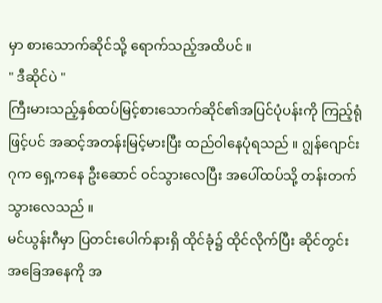မှာ စားသောက်ဆိုင်သို့ ရောက်သည့်အထိပင် ။
" ဒီဆိုင်ပဲ "
ကြီးမားသည့်နှစ်ထပ်မြင့်စားသောက်ဆိုင်၏အပြင်ပုံပန်းကို ကြည့်ရုံဖြင့်ပင် အဆင့်အတန်းမြင့်မားပြီး ထည်ဝါနေပုံရသည် ။ ဂျွန်ဂျောင်းဂုက ရှေ့ကနေ ဦးဆောင် ဝင်သွားလေပြီး အပေါ်ထပ်သို့ တန်းတက်သွားလေသည် ။
မင်ယွန်းဂီမှာ ပြတင်းပေါက်နားရှိ ထိုင်ခုံ၌ ထိုင်လိုက်ပြီး ဆိုင်တွင်းအခြေအနေကို အ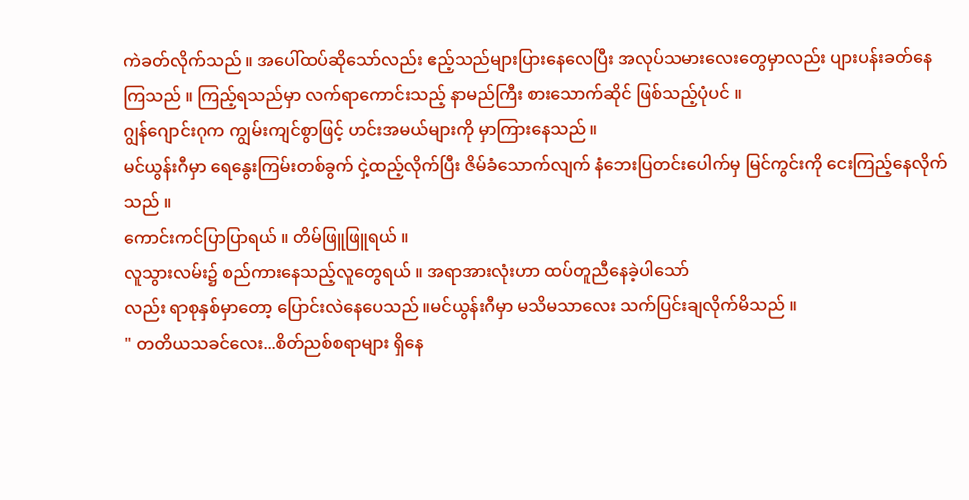ကဲခတ်လိုက်သည် ။ အပေါ်ထပ်ဆိုသော်လည်း ဧည့်သည်များပြားနေလေပြီး အလုပ်သမားလေးတွေမှာလည်း ပျားပန်းခတ်နေကြသည် ။ ကြည့်ရသည်မှာ လက်ရာကောင်းသည့် နာမည်ကြီး စားသောက်ဆိုင် ဖြစ်သည့်ပုံပင် ။
ဂျွန်ဂျောင်းဂုက ကျွမ်းကျင်စွာဖြင့် ဟင်းအမယ်များကို မှာကြားနေသည် ။
မင်ယွန်းဂီမှာ ရေနွေးကြမ်းတစ်ခွက် ငှဲ့ထည့်လိုက်ပြီး ဇိမ်ခံသောက်လျက် နံဘေးပြတင်းပေါက်မှ မြင်ကွင်းကို ငေးကြည့်နေလိုက်သည် ။
ကောင်းကင်ပြာပြာရယ် ။ တိမ်ဖြူဖြူရယ် ။
လူသွားလမ်း၌ စည်ကားနေသည့်လူတွေရယ် ။ အရာအားလုံးဟာ ထပ်တူညီနေခဲ့ပါသော်
လည်း ရာစုနှစ်မှာတော့ ပြောင်းလဲနေပေသည် ။မင်ယွန်းဂီမှာ မသိမသာလေး သက်ပြင်းချလိုက်မိသည် ။
" တတိယသခင်လေး...စိတ်ညစ်စရာများ ရှိနေ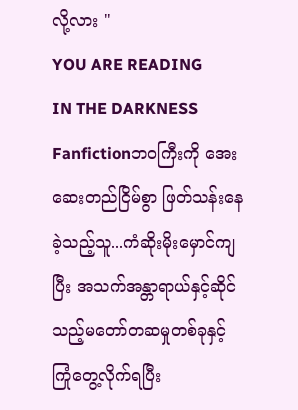လို့လား "
YOU ARE READING
IN THE DARKNESS
Fanfictionဘဝကြီးကို အေးဆေးတည်ငြိမ်စွာ ဖြတ်သန်းနေခဲ့သည့်သူ...ကံဆိုးမိုးမှောင်ကျပြီး အသက်အန္တာရာယ်နှင့်ဆိုင်သည့်မတော်တဆမှုတစ်ခုနှင့် ကြုံတွေ့လိုက်ရပြီး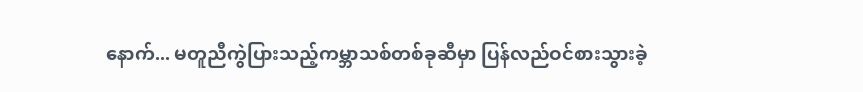နောက်... မတူညီကွဲပြားသည့်ကမ္ဘာသစ်တစ်ခုဆီမှာ ပြန်လည်ဝင်စားသွားခဲ့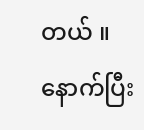တယ် ။ နောက်ပြီး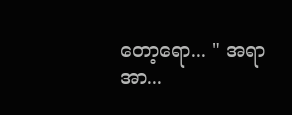တော့ရော... " အရာအာ...